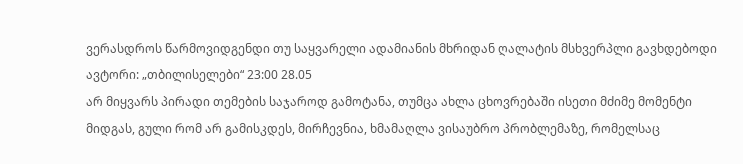ვერასდროს წარმოვიდგენდი თუ საყვარელი ადამიანის მხრიდან ღალატის მსხვერპლი გავხდებოდი
ავტორი: „თბილისელები“ 23:00 28.05
არ მიყვარს პირადი თემების საჯაროდ გამოტანა, თუმცა ახლა ცხოვრებაში ისეთი მძიმე მომენტი მიდგას, გული რომ არ გამისკდეს, მირჩევნია, ხმამაღლა ვისაუბრო პრობლემაზე, რომელსაც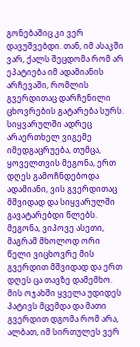გონებაშიც კი ვერ დავუშვებდი. თან, იმ ასაკში ვარ, ქალს შეცდომა რომ არ ეპატიება იმ ადამიანის არჩევაში, რომლის გვერდითაც დარჩენილი ცხოვრების გატარება სურს.
სიყვარულში ადრეც არაერთხელ ვიგემე იმედგაცრუება, თუმცა, ყოველთვის მეგონა, ერთ დღეს გამოჩნდებოდა ადამიანი, ვის გვერდითაც მშვიდად და სიყვარულში გავატარებდი წლებს. მეგონა, ვიპოვე ასეთი, მაგრამ მხოლოდ ორი წელი ვიცხოვრე მის გვერდით მშვიდად და ერთ დღეს ცა თავზე დამემხო. მის ოჯახში ყველა უდიდეს პატივს მცემდა და მათი გვერდით დგომა რომ არა, ალბათ, იმ სირთულეს ვერ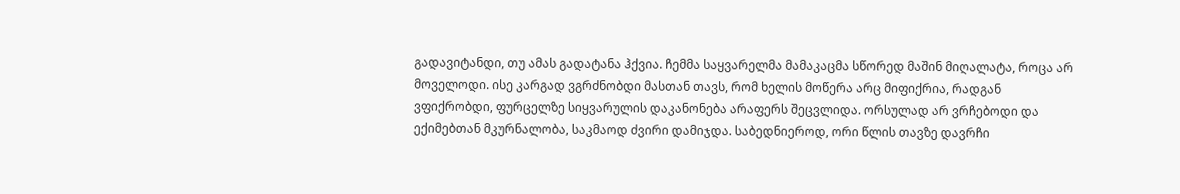გადავიტანდი, თუ ამას გადატანა ჰქვია. ჩემმა საყვარელმა მამაკაცმა სწორედ მაშინ მიღალატა, როცა არ მოველოდი. ისე კარგად ვგრძნობდი მასთან თავს, რომ ხელის მოწერა არც მიფიქრია, რადგან ვფიქრობდი, ფურცელზე სიყვარულის დაკანონება არაფერს შეცვლიდა. ორსულად არ ვრჩებოდი და ექიმებთან მკურნალობა, საკმაოდ ძვირი დამიჯდა. საბედნიეროდ, ორი წლის თავზე დავრჩი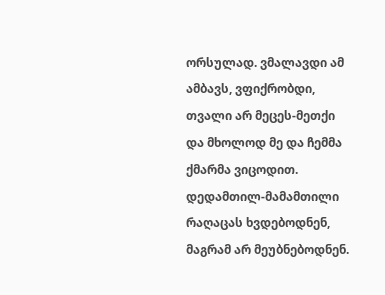ორსულად. ვმალავდი ამ ამბავს, ვფიქრობდი, თვალი არ მეცეს-მეთქი და მხოლოდ მე და ჩემმა ქმარმა ვიცოდით. დედამთილ-მამამთილი რაღაცას ხვდებოდნენ, მაგრამ არ მეუბნებოდნენ.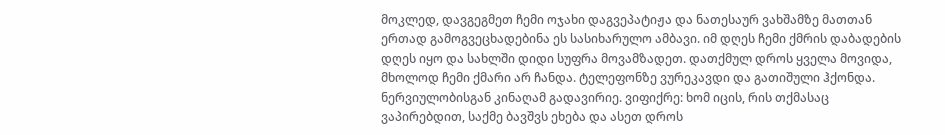მოკლედ, დავგეგმეთ ჩემი ოჯახი დაგვეპატიჟა და ნათესაურ ვახშამზე მათთან ერთად გამოგვეცხადებინა ეს სასიხარულო ამბავი. იმ დღეს ჩემი ქმრის დაბადების დღეს იყო და სახლში დიდი სუფრა მოვამზადეთ. დათქმულ დროს ყველა მოვიდა, მხოლოდ ჩემი ქმარი არ ჩანდა. ტელეფონზე ვურეკავდი და გათიშული ჰქონდა. ნერვიულობისგან კინაღამ გადავირიე. ვიფიქრე: ხომ იცის, რის თქმასაც ვაპირებდით, საქმე ბავშვს ეხება და ასეთ დროს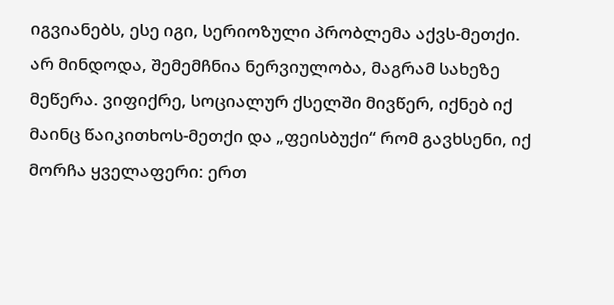იგვიანებს, ესე იგი, სერიოზული პრობლემა აქვს-მეთქი. არ მინდოდა, შემემჩნია ნერვიულობა, მაგრამ სახეზე მეწერა. ვიფიქრე, სოციალურ ქსელში მივწერ, იქნებ იქ მაინც წაიკითხოს-მეთქი და „ფეისბუქი“ რომ გავხსენი, იქ მორჩა ყველაფერი: ერთ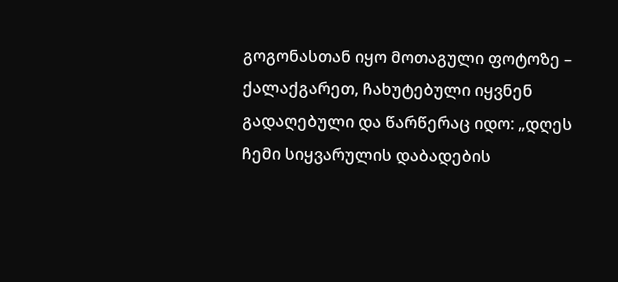გოგონასთან იყო მოთაგული ფოტოზე – ქალაქგარეთ, ჩახუტებული იყვნენ გადაღებული და წარწერაც იდო: „დღეს ჩემი სიყვარულის დაბადების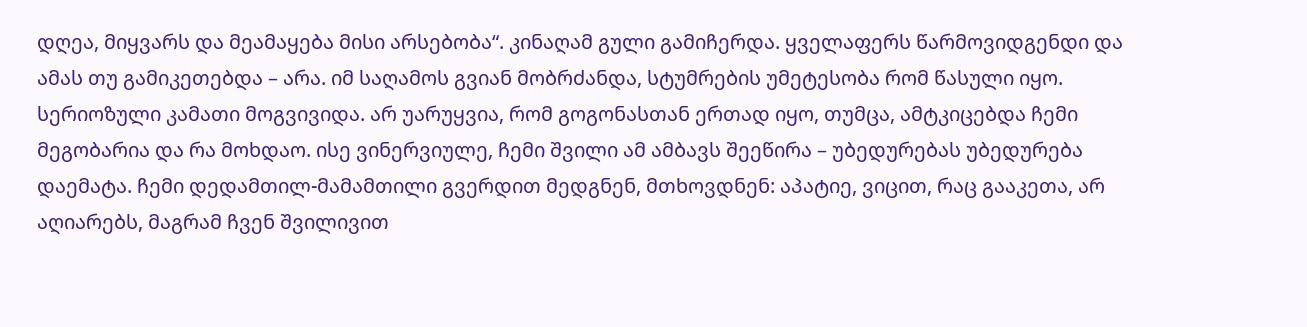დღეა, მიყვარს და მეამაყება მისი არსებობა“. კინაღამ გული გამიჩერდა. ყველაფერს წარმოვიდგენდი და ამას თუ გამიკეთებდა – არა. იმ საღამოს გვიან მობრძანდა, სტუმრების უმეტესობა რომ წასული იყო. სერიოზული კამათი მოგვივიდა. არ უარუყვია, რომ გოგონასთან ერთად იყო, თუმცა, ამტკიცებდა ჩემი მეგობარია და რა მოხდაო. ისე ვინერვიულე, ჩემი შვილი ამ ამბავს შეეწირა – უბედურებას უბედურება დაემატა. ჩემი დედამთილ-მამამთილი გვერდით მედგნენ, მთხოვდნენ: აპატიე, ვიცით, რაც გააკეთა, არ აღიარებს, მაგრამ ჩვენ შვილივით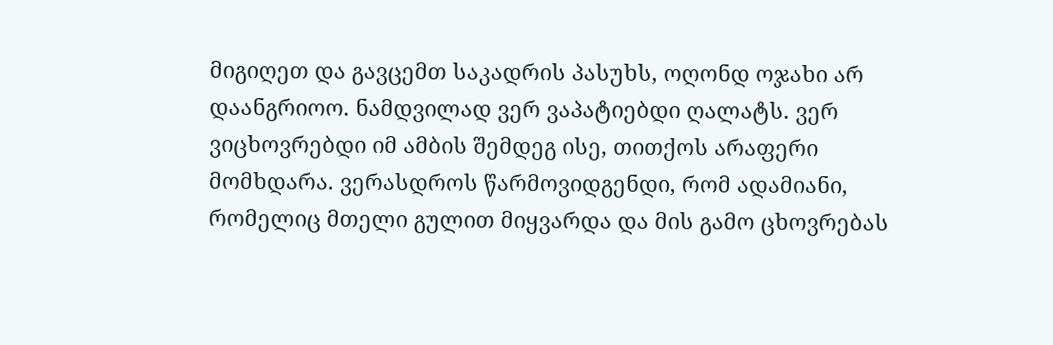მიგიღეთ და გავცემთ საკადრის პასუხს, ოღონდ ოჯახი არ დაანგრიოო. ნამდვილად ვერ ვაპატიებდი ღალატს. ვერ ვიცხოვრებდი იმ ამბის შემდეგ ისე, თითქოს არაფერი მომხდარა. ვერასდროს წარმოვიდგენდი, რომ ადამიანი, რომელიც მთელი გულით მიყვარდა და მის გამო ცხოვრებას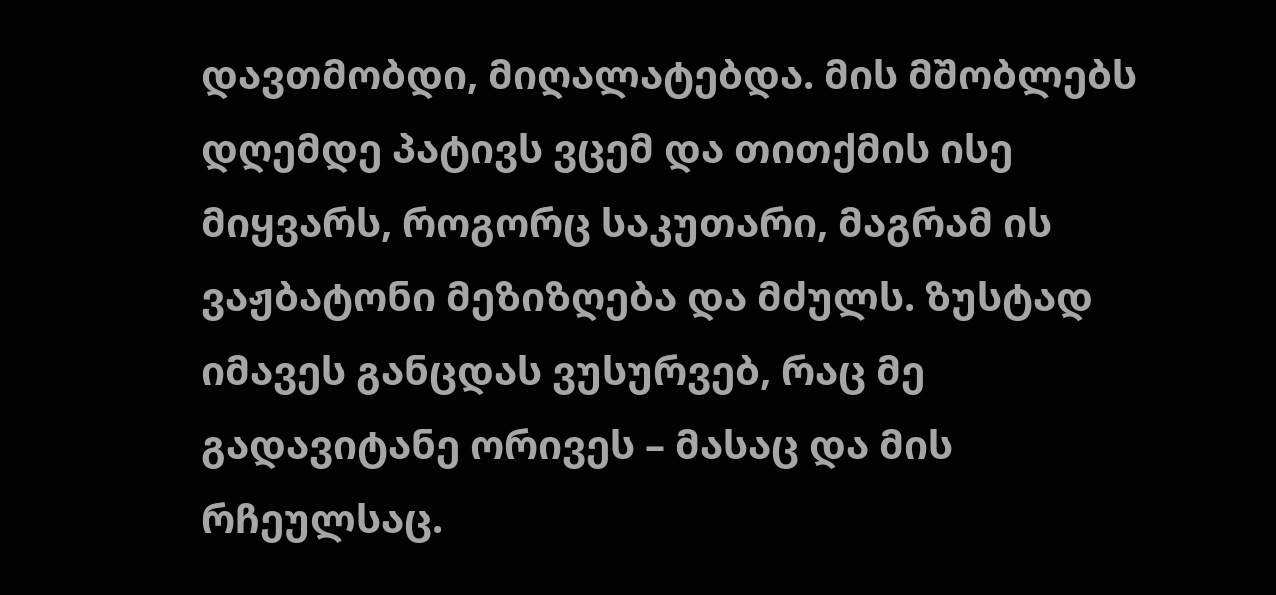დავთმობდი, მიღალატებდა. მის მშობლებს დღემდე პატივს ვცემ და თითქმის ისე მიყვარს, როგორც საკუთარი, მაგრამ ის ვაჟბატონი მეზიზღება და მძულს. ზუსტად იმავეს განცდას ვუსურვებ, რაც მე გადავიტანე ორივეს – მასაც და მის რჩეულსაც.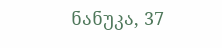ნანუკა, 37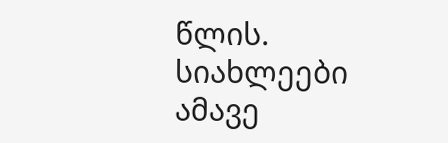წლის.
სიახლეები ამავე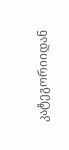კატეგორიიდან